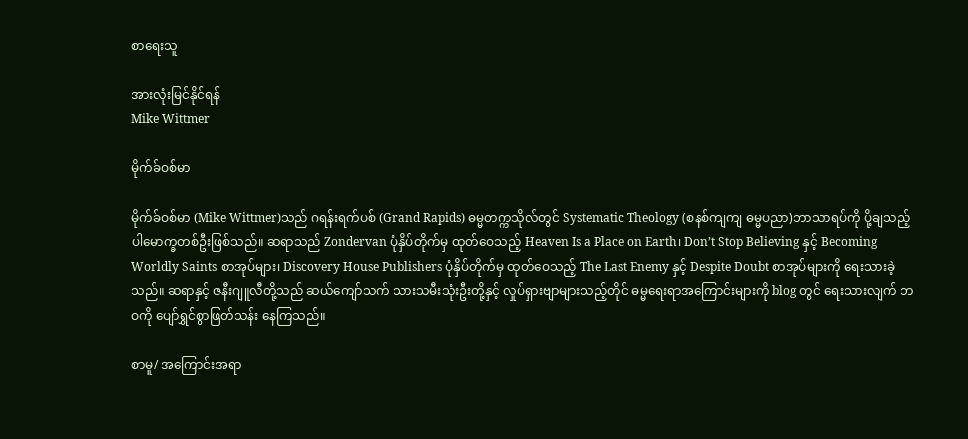စာရေးသူ

အားလုံးမြင်နိုင်ရန်
Mike Wittmer

မိုက်ခ်ဝစ်မာ

မိုက်ခ်ဝစ်မာ (Mike Wittmer)သည် ဂရန်းရက်ပစ် (Grand Rapids) ဓမ္မတက္ကသိုလ်တွင် Systematic Theology (စနစ်ကျကျ ဓမ္မပညာ)ဘာသာရပ်ကို ပို့ချသည့် ပါမောက္ခတစ်ဦးဖြစ်သည်။ ဆရာသည် Zondervan ပုံနှိပ်တိုက်မှ ထုတ်ဝေသည့် Heaven Is a Place on Earth၊ Don’t Stop Believing နှင့် Becoming Worldly Saints စာအုပ်များ၊ Discovery House Publishers ပုံနှိပ်တိုက်မှ ထုတ်ဝေသည့် The Last Enemy နှင့် Despite Doubt စာအုပ်များကို ရေးသားခဲ့သည်။ ဆရာနှင့် ဇနီးဂျူလီတို့သည် ဆယ်ကျော်သက် သားသမီးသုံးဦးတို့နှင့် လှုပ်ရှားဗျာများသည့်တိုင် ဓမ္မရေးရာအကြောင်းများကို blog တွင် ရေးသားလျက် ဘဝကို ပျော်ရွှင်စွာဖြတ်သန်း နေကြသည်။

စာမူ/ အကြောင်းအရာ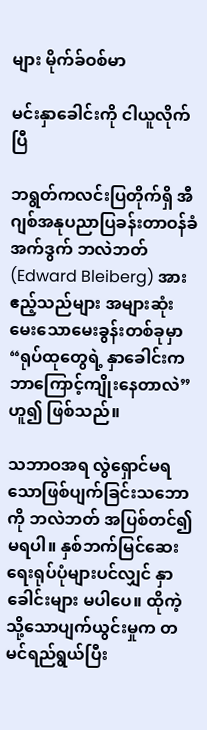များ မိုက်ခ်ဝစ်မာ

မင်းနှာခေါင်းကို ငါယူလိုက်ပြီ

ဘရွတ်ကလင်းပြတိုက်ရှိ အီဂျစ်အနုပညာပြခန်းတာဝန်ခံ အက်ဒွက် ဘလဲဘတ် (Edward Bleiberg) အား ဧည့်သည်များ အများဆုံးမေးသောမေးခွန်းတစ်ခုမှာ “ရုပ်ထုတွေရဲ့ နှာခေါင်းက ဘာကြောင့်ကျိုးနေတာလဲ” ဟူ၍ ဖြစ်သည်။

သဘာဝအရ လွဲရှောင်မရသောဖြစ်ပျက်ခြင်းသဘောကို ဘလဲဘတ် အပြစ်တင်၍မရပါ။ နှစ်ဘက်မြင်ဆေးရေးရုပ်ပုံများပင်လျှင် နှာခေါင်းများ မပါပေ။ ထိုကဲ့သို့သောပျက်ယွင်းမှုက တမင်ရည်ရွယ်ပြီး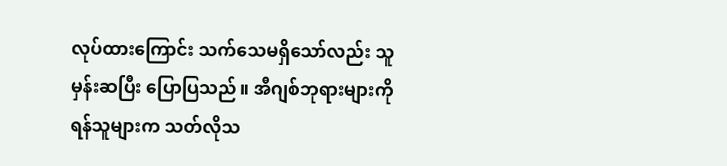လုပ်ထားကြောင်း သက်သေမရှိသော်လည်း သူ မှန်းဆပြီး ပြောပြသည်။ အီဂျစ်ဘုရားများကို ရန်သူများက သတ်လိုသ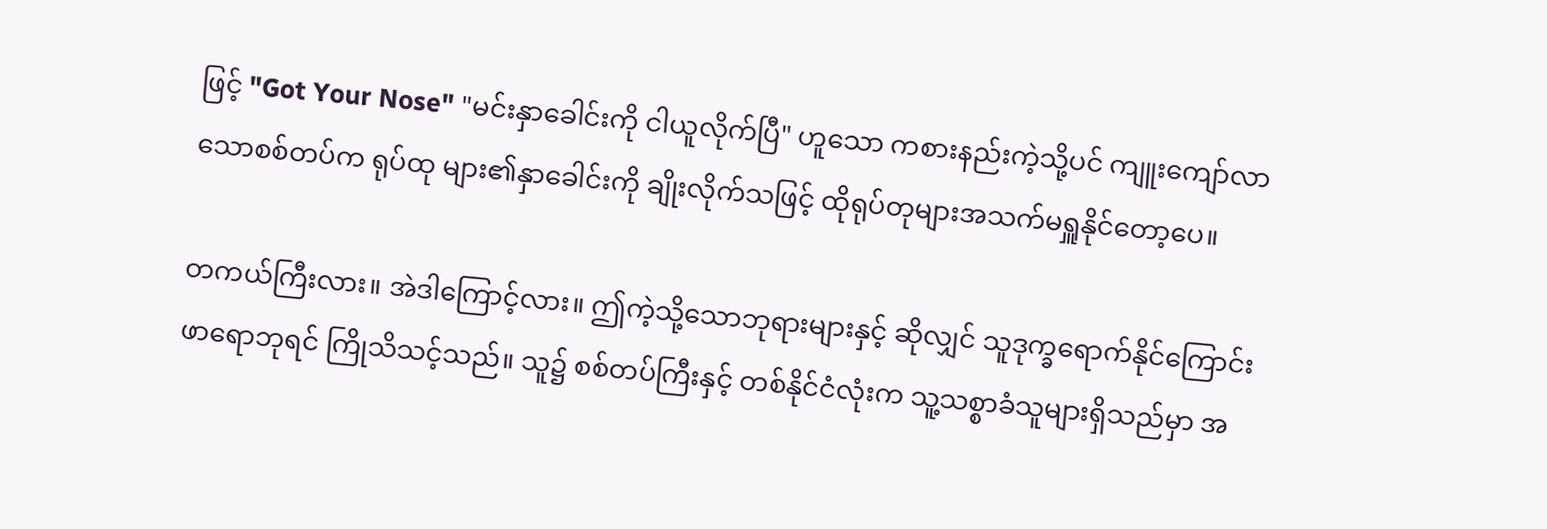ဖြင့် "Got Your Nose" "မင်းနှာခေါင်းကို ငါယူလိုက်ပြီ" ဟူသော ကစားနည်းကဲ့သို့ပင် ကျူးကျော်လာသောစစ်တပ်က ရုပ်ထု များ၏နှာခေါင်းကို ချိုးလိုက်သဖြင့် ထိုရုပ်တုများအသက်မရှူနိုင်တော့ပေ။

တကယ်ကြီးလား။ အဲဒါကြောင့်လား။ ဤကဲ့သို့သောဘုရားများနှင့် ဆိုလျှင် သူဒုက္ခရောက်နိုင်ကြောင်း ဖာရောဘုရင် ကြိုသိသင့်သည်။ သူ၌ စစ်တပ်ကြီးနှင့် တစ်နိုင်ငံလုံးက သူ့သစ္စာခံသူများရှိသည်မှာ အ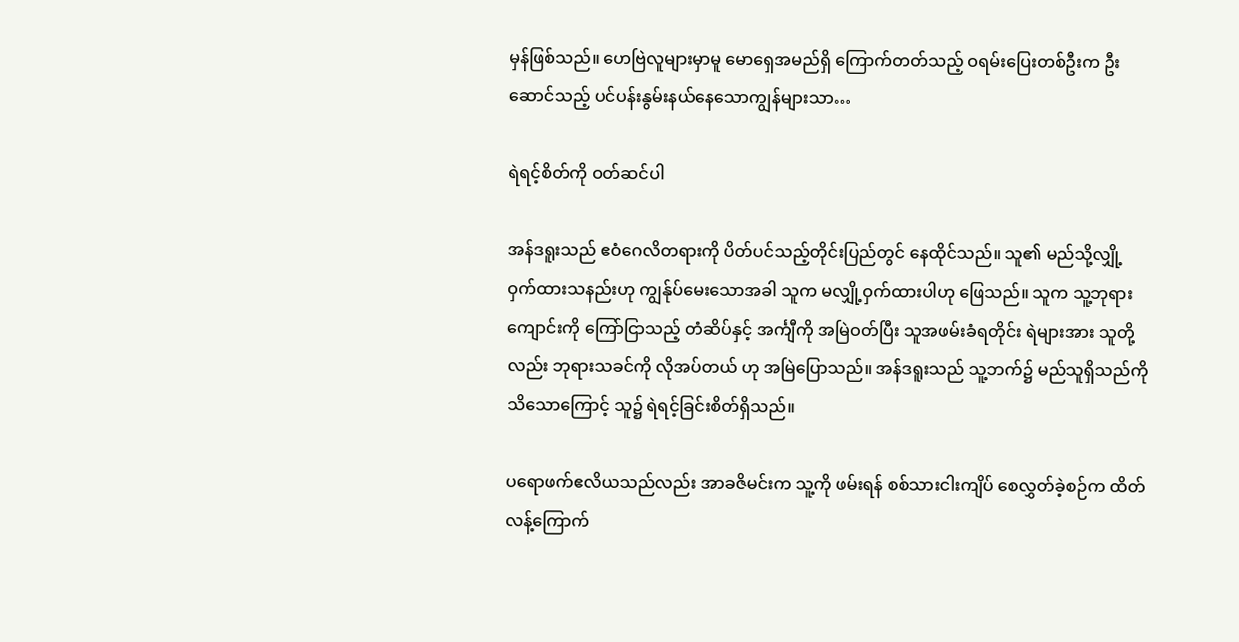မှန်ဖြစ်သည်။ ဟေဗြဲလူများမှာမူ မောရှေအမည်ရှိ ကြောက်တတ်သည့် ဝရမ်းပြေးတစ်ဦးက ဦးဆောင်သည့် ပင်ပန်းနွမ်းနယ်နေသောကျွန်များသာ…

ရဲရင့်စိတ်ကို ဝတ်ဆင်ပါ

အန်ဒရူးသည် ဧဝံဂေလိတရားကို ပိတ်ပင်သည့်တိုင်းပြည်တွင် နေထိုင်သည်။ သူ၏ မည်သို့လျှို့ဝှက်ထားသနည်းဟု ကျွန်ုပ်မေးသောအခါ သူက မလျှို့ဝှက်ထားပါဟု ဖြေသည်။ သူက သူ့ဘုရားကျောင်းကို ကြော်ငြာသည့် တံဆိပ်နှင့် အင်္ကျီကို အမြဲဝတ်ပြီး သူအဖမ်းခံရတိုင်း ရဲများအား သူတို့လည်း ဘုရားသခင်ကို လိုအပ်တယ် ဟု အမြဲပြောသည်။ အန်ဒရူးသည် သူ့ဘက်၌ မည်သူရှိသည်ကို သိသောကြောင့် သူ၌ ရဲရင့်ခြင်းစိတ်ရှိသည်။

ပရောဖက်ဧလိယသည်လည်း အာခဇိမင်းက သူ့ကို ဖမ်းရန် စစ်သားငါးကျိပ် စေလွှတ်ခဲ့စဉ်က ထိတ်လန့်ကြောက်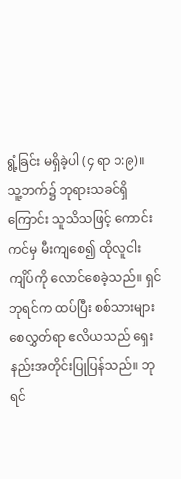ရွံ့ခြင်း မရှိခဲ့ပါ (၄ ရာ ၁:၉)။ သူ့ဘက်၌ ဘုရားသခင်ရှိကြောင်း သူသိသဖြင့် ကောင်းကင်မှ မီးကျစေ၍ ထိုလူငါးကျိပ်ကို လောင်စေခဲ့သည်။ ရှင်ဘုရင်က ထပ်ပြီး စစ်သားများစေလွှတ်ရာ ဧလိယသည် ရှေးနည်းအတိုင်းပြုပြန်သည်။ ဘုရင်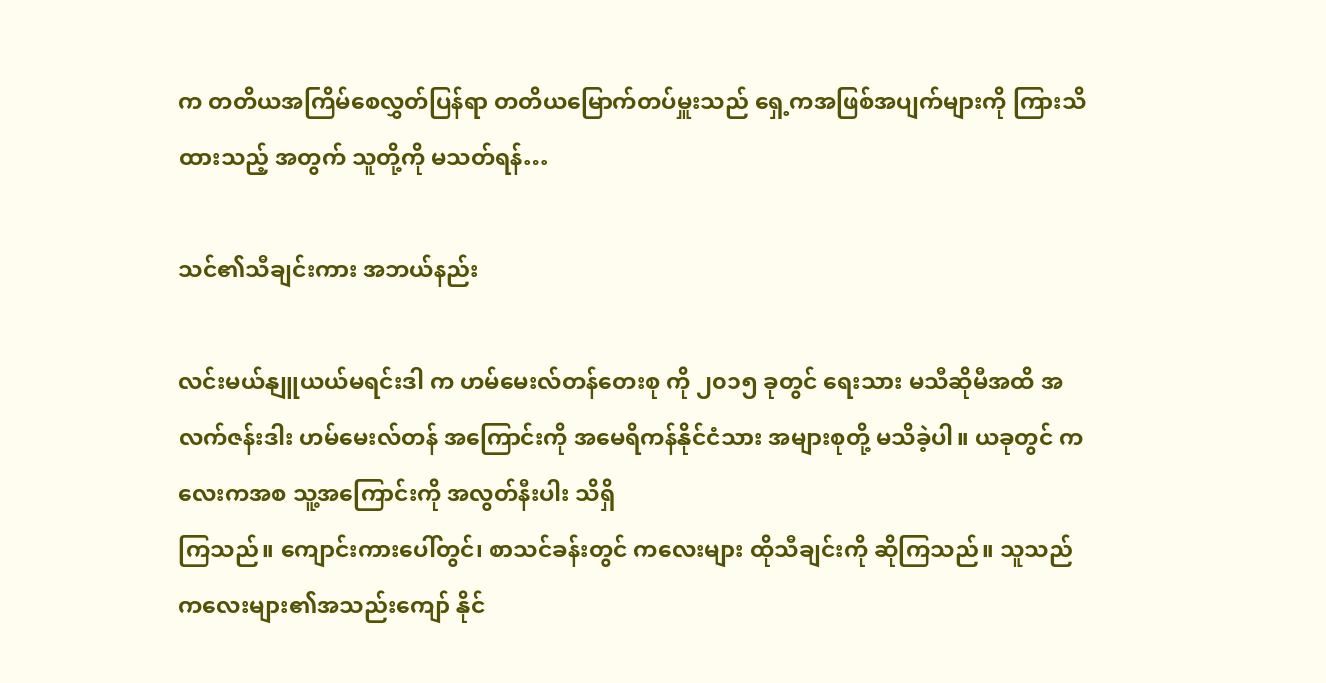က တတိယအကြိမ်စေလွှတ်ပြန်ရာ တတိယမြောက်တပ်မှူးသည် ရှေ့ကအဖြစ်အပျက်များကို ကြားသိထားသည့် အတွက် သူတို့ကို မသတ်ရန်…

သင်၏သီချင်းကား အဘယ်နည်း

လင်းမယ်နျူယယ်မရင်းဒါ က ဟမ်မေးလ်တန်တေးစု ကို ၂၀၁၅ ခုတွင် ရေးသား မသီဆိုမီအထိ အလက်ဇန်းဒါး ဟမ်မေးလ်တန် အကြောင်းကို အမေရိကန်နိုင်ငံသား အများစုတို့ မသိခဲ့ပါ။ ယခုတွင် ကလေးကအစ သူ့အကြောင်းကို အလွတ်နီးပါး သိရှိ
ကြသည်။ ကျောင်းကားပေါ်တွင်၊ စာသင်ခန်းတွင် ကလေးများ ထိုသီချင်းကို ဆိုကြသည်။ သူသည် ကလေးများ၏အသည်းကျော် နိုင်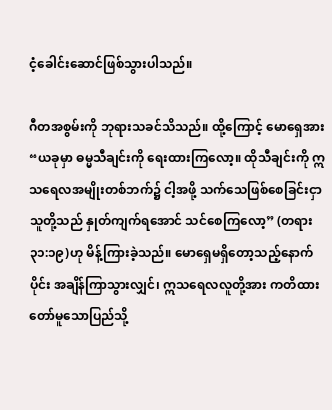ငံ့ခေါင်းဆောင်ဖြစ်သွားပါသည်။

ဂီတအစွမ်းကို ဘုရားသခင်သိသည်။ ထို့ကြောင့် မောရှေအား “ယခုမှာ ဓမ္မသီချင်းကို ‌ရေးထားကြလော့။ ထိုသီချင်းကို ဣသရေလအမျိုးတစ်ဘက်၌ ငါ့အဖို့ သက်သေဖြစ်စေခြင်းငှာ သူတို့သည် နှုတ်ကျက်ရအောင် သင်စေကြလော့” (တရား ၃၁:၁၉)ဟု မိန့်ကြားခဲ့သည်။ မောရှေမရှိတော့သည့်နောက်ပိုင်း အချိန်ကြာသွားလျှင်၊ ဣသရေလလူတို့အား ကတိထားတော်မူသောပြည်သို့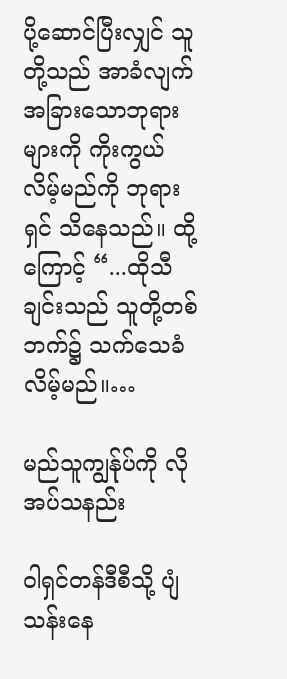ပို့ဆောင်ပြီးလျှင် သူတို့သည် အာခံလျက် အခြားသောဘုရားများကို ကိုးကွယ်လိမ့်မည်ကို ဘုရားရှင် သိနေသည်။ ထို့ကြောင့် “...ထိုသီချင်းသည် သူတို့တစ်ဘက်၌ သက်သေခံလိမ့်မည်။…

မည်သူကျွန်ုပ်ကို လိုအပ်သနည်း

ဝါရှင်တန်ဒီစီသို့ ပျံသန်းနေ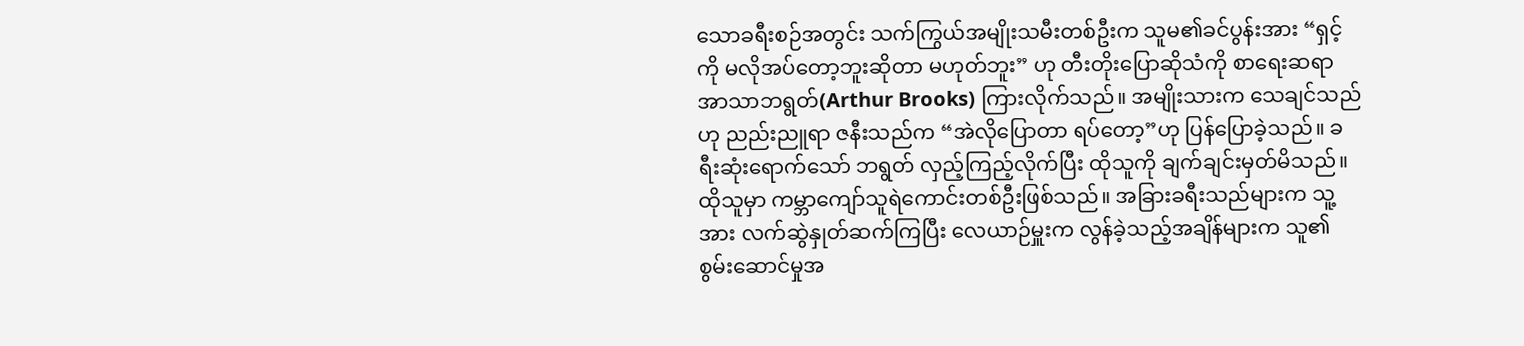သောခရီးစဉ်အတွင်း သက်ကြွယ်အမျိုးသမီးတစ်ဦးက သူမ၏ခင်ပွန်းအား “ရှင့်ကို မလိုအပ်တော့ဘူးဆိုတာ မဟုတ်ဘူး” ဟု တီးတိုးပြောဆိုသံကို စာရေးဆရာ အာသာဘရွတ်(Arthur Brooks) ကြားလိုက်သည်။ အမျိုးသားက သေချင်သည်ဟု ညည်းညူရာ ဇနီးသည်က “အဲလိုပြောတာ ရပ်တော့”ဟု ပြန်ပြောခဲ့သည်။ ခရီးဆုံးရောက်သော် ဘရွတ် လှည့်ကြည့်လိုက်ပြီး ထိုသူကို ချက်ချင်းမှတ်မိသည်။ ထိုသူမှာ ကမ္ဘာကျော်သူရဲကောင်းတစ်ဦးဖြစ်သည်။ အခြားခရီးသည်များက သူ့အား လက်ဆွဲနှုတ်ဆက်ကြပြီး လေယာဉ်မှူးက လွန်ခဲ့သည့်အချိန်များက သူ၏စွမ်းဆောင်မှုအ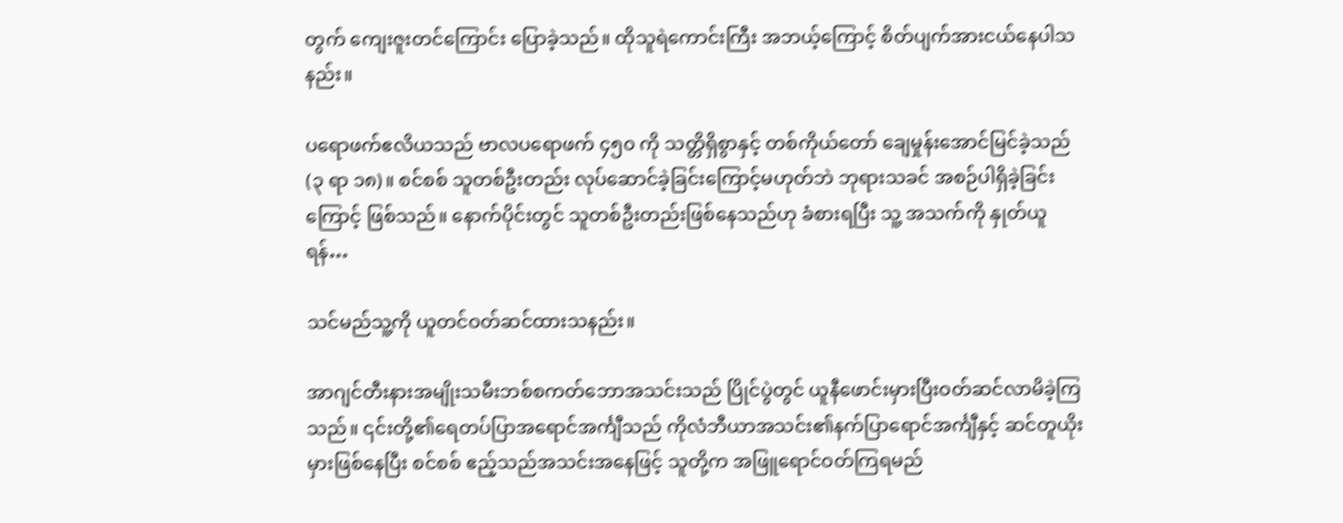တွက် ကျေးဇူးတင်ကြောင်း ပြောခဲ့သည်။ ထိုသူရဲကောင်းကြီး အဘယ့်ကြောင့် စိတ်ပျက်အားငယ်နေပါသနည်း။

ပရောဖက်ဧလိယသည် ဗာလပရောဖက် ၄၅၀ ကို သတ္တိရှိစွာနှင့် တစ်ကိုယ်တော် ချေမှုန်းအောင်မြင်ခဲ့သည် (၃ ရာ ၁၈)။ စင်စစ် သူတစ်ဦးတည်း လုပ်ဆောင်ခဲ့ခြင်းကြောင့်မဟုတ်ဘဲ ဘုရားသခင် အစဉ်ပါရှိခဲ့ခြင်းကြောင့် ဖြစ်သည်။ နောက်ပိုင်းတွင် သူတစ်ဦးတည်းဖြစ်နေသည်ဟု ခံစားရပြီး သူ့ အသက်ကို နှုတ်ယူရန်…

သင်မည်သူ့ကို ယူတင်ဝတ်ဆင်ထားသနည်း။

အာဂျင်တီးနားအမျိုးသမီးဘစ်စကတ်ဘောအသင်းသည် ပြိုင်ပွဲတွင် ယူနီဖောင်းမှားပြီးဝတ်ဆင်လာမိခဲ့ကြသည်။ ၎င်းတို့၏ရေတပ်ပြာအရောင်အင်္ကျီသည် ကိုလံဘီယာအသင်း၏နက်ပြာရောင်အင်္ကျီနှင့် ဆင်တူယိုးမှားဖြစ်နေပြီး စင်စစ် ဧည့်သည်အသင်းအနေဖြင့် သူတို့က အဖြူရောင်ဝတ်ကြရမည်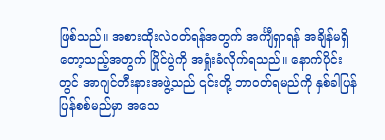ဖြစ်သည်။ အစားထိုးလဲဝတ်ရန်အတွက် အင်္ကျီရှာရန် အချိန်မရှိတော့သည့်အတွက် ပြိုင်ပွဲကို အရှုံးခံလိုက်ရသည်။ နောက်ပိုင်းတွင် အာဂျင်တီးနားအဖွဲ့သည် ၎င်းတို့ ဘာဝတ်ရမည်ကို နှစ်ခါပြန် ပြန်စစ်မည်မှာ အသေ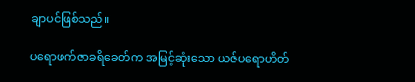ချာပင်ဖြစ်သည်။

ပရောဖက်ဇာခရိခေတ်က အမြင့်ဆုံးသော ယဇ်ပရောဟိတ်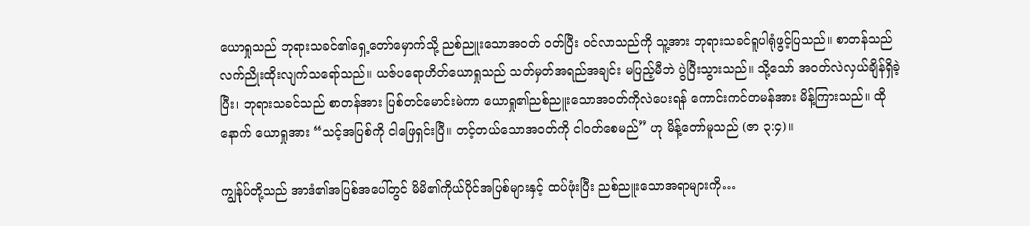ယောရှုသည် ဘုရားသခင်၏ရှေ့တော်မှောက်သို့ ညစ်ညူးသောအဝတ် ဝတ်ပြီး ဝင်လာသည်ကို သူ့အား ဘုရားသခင်ရူပါရုံဖွင့်ပြသည်။ စာတန်သည် လက်ညိုးထိုးလျက်သရော်သည်။ ယဇ်ပရောဟိတ်ယောရှုသည် သတ်မှတ်အရည်အချင်း မပြည့်မီဘဲ ပွဲပြီးသွားသည်။ သို့သော် အဝတ်လဲလှယ်ချိန်ရှိခဲ့ပြီး၊ ဘုရားသခင်သည် စာတန်အား ပြစ်တင်မောင်းမဲကာ ယောရှု၏ညစ်ညူးသောအဝတ်ကိုလဲပေးရန် ကောင်းကင်တမန်အား မိန့်ကြားသည်။ ထိုနောက် ယောရှုအား “သင့်အပြစ်ကို ငါဖြေရှင်းပြီ။ တင့်တယ်သောအဝတ်ကို ငါဝတ်စေမည်” ဟု မိန့်တော်မူသည် (ဇာ ၃:၄)။

ကျွန်ုပ်တို့သည် အာဒံ၏အပြစ်အပေါ်တွင် မိမိ၏ကိုယ်ပိုင်အပြစ်များနှင့် ထပ်ဖုံးပြီး ညစ်ညူးသောအရာများကို…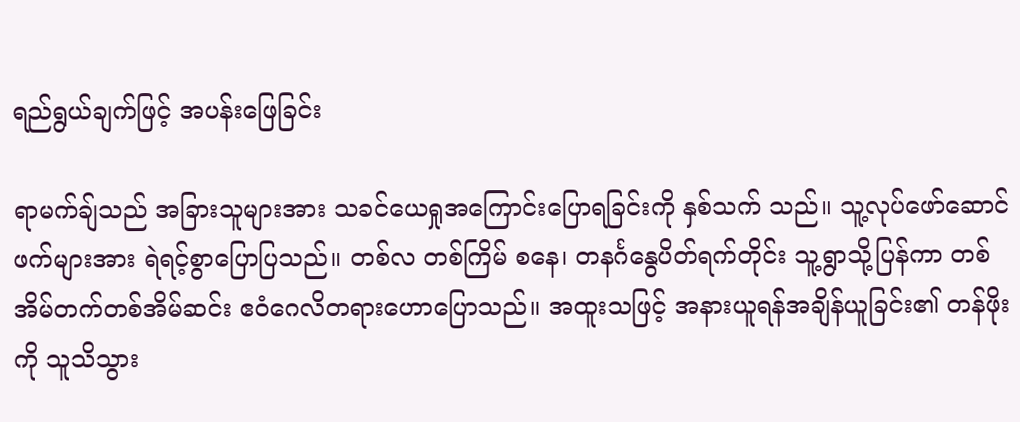ရည်ရွယ်ချက်ဖြင့် အပန်းဖြေခြင်း

ရာမက်ချ်သည် အခြားသူများအား သခင်ယေရှုအကြောင်းပြောရခြင်းကို နှစ်သက် သည်။ သူ့လုပ်ဖော်ဆောင်ဖက်များအား ရဲရင့်စွာပြောပြသည်။ တစ်လ တစ်ကြိမ် စနေ၊ တနင်္ဂနွေပိတ်ရက်တိုင်း သူ့ရွာသို့ပြန်ကာ တစ်အိမ်တက်တစ်အိမ်ဆင်း ဧဝံဂေလိတရားဟောပြောသည်။ အထူးသဖြင့် အနားယူရန်အချိန်ယူခြင်း၏ တန်ဖိုးကို သူသိသွား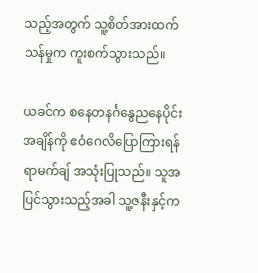သည့်အတွက် သူ့စိတ်အားထက်သန်မှုက ကူးစက်သွားသည်။

ယခင်က စနေတနင်္ဂနွေညနေပိုင်းအချိန်ကို ဧဝံဂေလိပြောကြားရန် ရာမက်ချ် အသုံးပြုသည်။ သူအပြင်သွားသည့်အခါ သူ့ဇနီးနှင့်က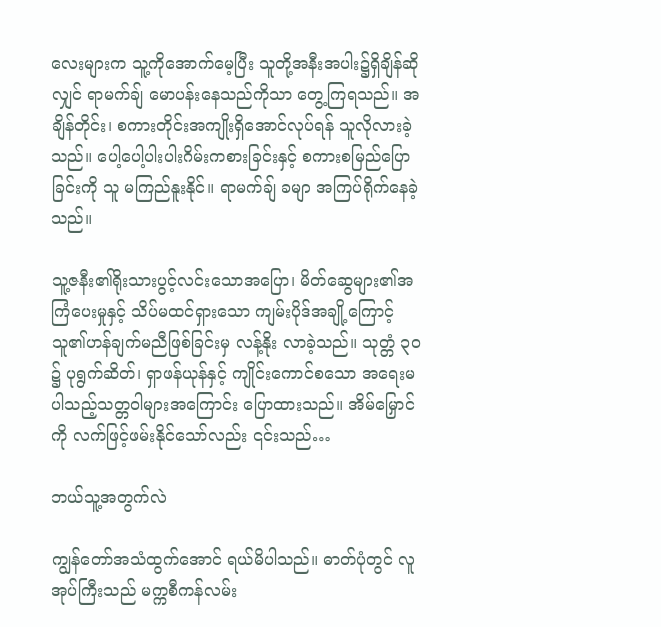လေးများက သူ့ကိုအောက်မေ့ပြီး သူတို့အနီးအပါး၌ရှိချိန်ဆိုလျှင် ရာမက်ချ် မောပန်းနေသည်ကိုသာ တွေ့ကြရသည်။ အချိန်တိုင်း၊ စကားတိုင်းအကျိုးရှိအောင်လုပ်ရန် သူလိုလားခဲ့သည်။ ပေါ့ပေါ့ပါးပါးဂိမ်းကစားခြင်းနှင့် စကားစမြည်ပြောခြင်းကို သူ မကြည်နူးနိုင်။ ရာမက်ချ် ခမျာ အကြပ်ရိုက်နေခဲ့သည်။

သူ့ဇနီး၏ရိုးသားပွင့်လင်းသောအပြော၊ မိတ်ဆွေများ၏အကြံပေးမှုနှင့် သိပ်မထင်ရှားသော ကျမ်းပိုဒ်အချို့ကြောင့် သူ၏ဟန်ချက်မညီဖြစ်ခြင်းမှ လန့်နိုး လာခဲ့သည်။ သုတ္တံ ၃၀ ၌ ပုရွက်ဆိတ်၊ ရှာဖန်ယုန်နှင့် ကျိုင်းကောင်စ‌သော အရေးမပါသည့်သတ္တဝါများအကြောင်း ပြောထားသည်။ အိမ်မြှောင်ကို လက်ဖြင့်ဖမ်းနိုင်သော်လည်း ၎င်းသည်…

ဘယ်သူ့အတွက်လဲ

ကျွန်တော်အသံထွက်အောင် ရယ်မိပါသည်။ ဓာတ်ပုံတွင် လူအုပ်ကြီးသည် မက္ကစီကန်လမ်း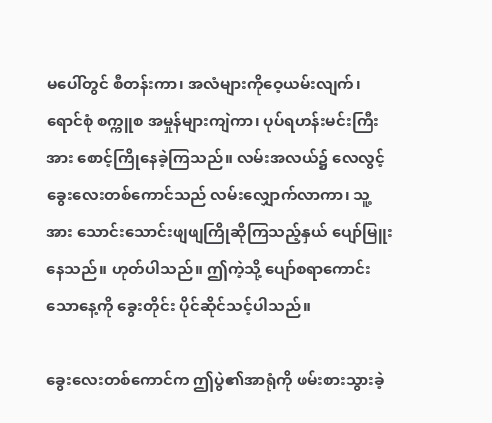မပေါ်တွင် စီတန်းကာ၊ အလံများကိုဝေ့ယမ်းလျက်၊ ရောင်စုံ စက္ကူစ အမှုန်များကျဲကာ၊ ပုပ်ရဟန်းမင်းကြီးအား စောင့်ကြိုနေခဲ့ကြသည်။ လမ်းအလယ်၌ လေလွင့်ခွေးလေးတစ်ကောင်သည် လမ်းလျှောက်လာကာ၊ သူ့အား သောင်းသောင်းဖျဖျကြိုဆိုကြသည့်နှယ် ပျော်မြူးနေသည်။ ဟုတ်ပါသည်။ ဤကဲ့သို့ ပျော်စရာကောင်းသောနေ့ကို ခွေးတိုင်း ပိုင်ဆိုင်သင့်ပါသည်။

ခွေးလေးတစ်ကောင်က ဤပွဲ၏အာရုံကို ဖမ်းစားသွားခဲ့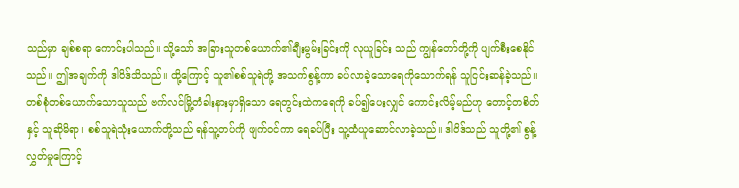သည်မှာ ချစ်စရာ ကောင်းပါသည်။ သို့သော် အခြားသူတစ်ယောက်၏ချီးမွမ်းခြင်းကို လုယူခြင်း သည် ကျွန်တော်တို့ကို ပျက်စီးစေနိုင်သည်။ ဤအချက်ကို ဒါဝိဒ်သိသည်။ ထို့ကြောင့် သူ၏စစ်သူရဲတို့ အသက်စွန့်ကာ ခပ်လာခဲ့သောရေကိုသောက်ရန် သူငြင်းဆန်ခဲ့သည်။ တစ်စုံတစ်ယောက်သောသူသည် ဗက်လင်မြို့တံခါးနားမှာရှိသော ရေတွင်းထဲကရေကို ခပ်၍ပေးလျှင် ကောင်းလိမ့်မည်ဟု တောင့်တစိတ်နှင့် သူဆိုမိရာ၊ စစ်သူရဲသုံးယောက်တို့သည် ရန်သူ့တပ်ကို ဖျက်ဝင်ကာ ရေခပ်ပြီး သူ့ထံယူဆောင်လာခဲ့သည်။ ဒါဝိဒ်သည် သူတို့၏ စွန့်လွှတ်မှုကြောင့်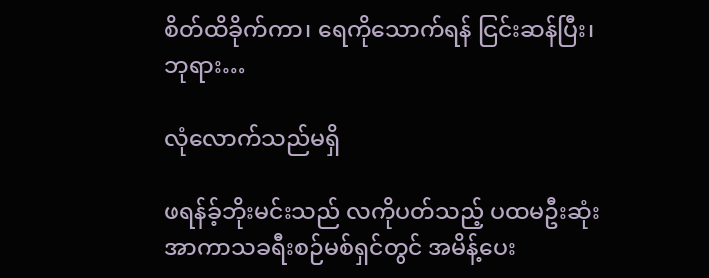စိတ်ထိခိုက်ကာ၊ ရေကိုသောက်ရန် ငြင်းဆန်ပြီး၊ ဘုရား…

လုံလောက်သည်မရှိ

ဖရန်ခ့်ဘိုးမင်းသည် လကိုပတ်သည့် ပထမဦးဆုံး အာကာသခရီးစဉ်မစ်ရှင်တွင် အမိန့်ပေး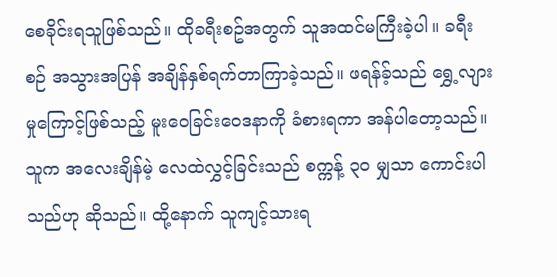စေခိုင်းရသူဖြစ်သည်။ ထိုခရီးစဥ်အတွက် သူအထင်မကြီးခဲ့ပါ။ ခရီးစဉ် အသွားအပြန် အချိန်နှစ်ရက်တာကြာခဲ့သည်။ ဖရန်ခ့်သည် ရွှေ့လျားမှုကြောင့်ဖြစ်သည့် မူးဝေခြင်းဝေဒနာကို ခံစားရကာ အန်ပါတော့သည်။ သူက အလေးချိန်မဲ့ လေထဲလွှင့်ခြင်းသည် စက္ကန့် ၃၀ မျှသာ ကောင်းပါသည်ဟု ဆိုသည်။ ထို့နောက် သူကျင့်သားရ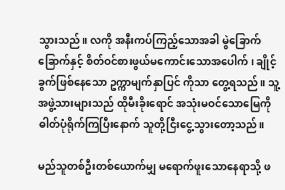သွားသည်။ လကို အနီးကပ်ကြည့်သောအခါ မွဲခြောက်ခြောက်နှင့် စိတ်ဝင်စားဖွယ်မကောင်းသောအပေါက်၊ ချိုင့်ခွက်ဖြစ်နေသော ဥက္ကာမျက်နှာပြင် ကိုသာ တွေ့ရသည်။ သူ့အဖွဲ့သားများသည် ထိုမီးခိုးရောင် အသုံးမဝင်သောမြေကို ဓါတ်ပုံရိုက်ကြပြီးနောက် သူတို့ငြီးငွေ့သွားတော့သည်။

မည်သူတစ်ဦးတစ်ယောက်မျှ မရောက်ဖူးသောနေရာသို့ ဖ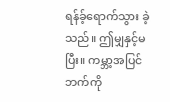ရန်ခ့်ရောက်သွား ခဲ့သည်။ ဤမျှနှင့်မပြီး။ ကမ္ဘာ့အပြင်ဘက်ကို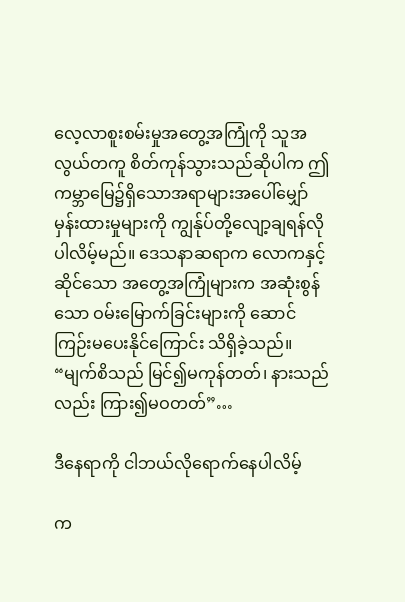လေ့လာစူးစမ်းမှုအတွေ့အကြုံကို သူအလွယ်တကူ စိတ်ကုန်သွားသည်ဆိုပါက ဤကမ္ဘာမြေ၌ရှိသောအရာများအပေါ်မျှော်မှန်းထားမှုများကို ကျွန်ုပ်တို့လျော့ချရန်လိုပါလိမ့်မည်။ ဒေသနာဆရာက လောကနှင့်ဆိုင်သော အတွေ့အကြုံများက အဆုံးစွန်သော ဝမ်းမြောက်ခြင်းများကို ဆောင်ကြဉ်းမပေးနိုင်ကြောင်း သိရှိခဲ့သည်။ “မျက်စိသည် မြင်၍မကုန်တတ်၊ နားသည်လည်း ကြား၍မဝတတ်”…

ဒီနေရာကို ငါဘယ်လိုရောက်နေပါလိမ့်

က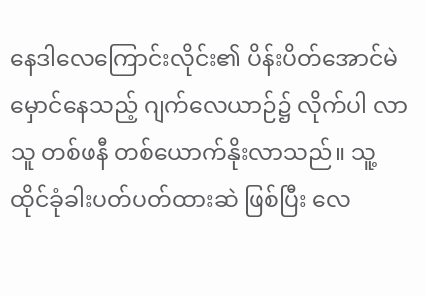နေဒါလေကြောင်းလိုင်း၏ ပိန်းပိတ်အောင်မဲမှောင်နေသည့် ဂျက်လေယာဉ်၌ လိုက်ပါ လာသူ တစ်ဖနီ တစ်ယောက်နိုးလာသည်။ သူ့ထိုင်ခုံခါးပတ်ပတ်ထားဆဲ ဖြစ်ပြီး လေ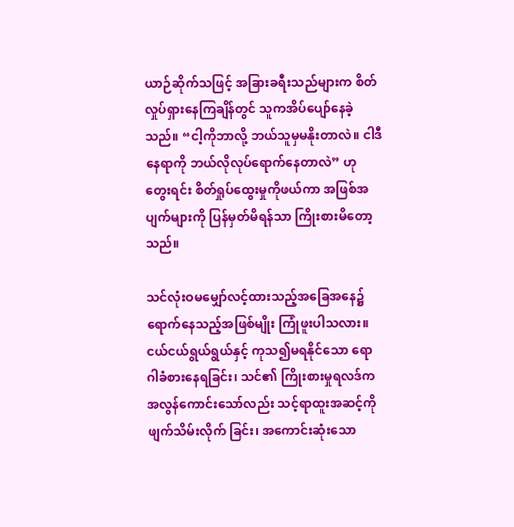ယာဉ်ဆိုက်သဖြင့် အခြားခရီးသည်များက စိတ်လှုပ်ရှားနေကြချိန်တွင် သူကအိပ်ပျော်နေခဲ့သည်။ “ငါ့ကိုဘာလို့ ဘယ်သူမှမနိုးတာလဲ။ ငါဒီနေရာကို ဘယ်လိုလုပ်ရောက်နေတာလဲ” ဟု တွေးရင်း စိတ်ရှုပ်ထွေးမှုကိုဖယ်ကာ အဖြစ်အပျက်များကို ပြန်မှတ်မိရန်သာ ကြိုးစားမိတော့သည်။

သင်လုံးဝမမျှော်လင့်ထားသည့်အခြေအနေ၌ ရောက်နေသည့်အဖြစ်မျိုး ကြုံဖူးပါသလား။ ငယ်ငယ်ရွယ်ရွယ်နှင့် ကုသ၍မရနိုင်သော ရောဂါခံစားနေရခြင်း၊ သင်၏ ကြိုးစားမှုရလဒ်က အလွန်ကောင်းသော်လည်း သင့်ရာထူးအဆင့်ကို ဖျက်သိမ်းလိုက် ခြင်း၊ အကောင်းဆုံးသော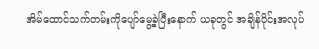အိမ်ထောင်သက်တမ်းကိုပျော်မွေ့ခဲ့ပြီးနောက် ယခုတွင် အချိန်ပိုင်းအလုပ်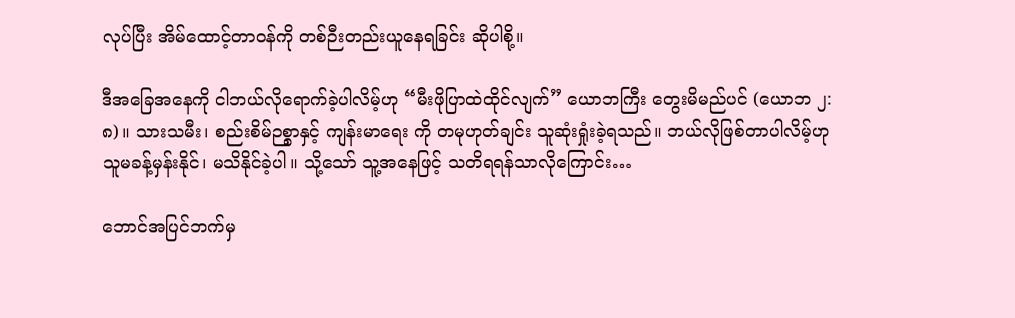လုပ်ပြီး အိမ်ထောင့်တာဝန်ကို တစ်ဉီးတည်းယူနေရခြင်း ဆိုပါစို့။

ဒီအခြေအနေကို ငါဘယ်လိုရောက်ခဲ့ပါလိမ့်ဟု “မီးဖိုပြာထဲထိုင်လျက်” ယောဘကြီး တွေးမိမည်ပင် (ယောဘ ၂:၈)။ သားသမီး၊ စည်းစိမ်ဉစ္စာနှင့် ကျန်းမာရေး ကို တမုဟုတ်ချင်း သူဆုံးရှုံးခဲ့ရသည်။ ဘယ်လိုဖြစ်တာပါလိမ့်ဟု သူမခန့်မှန်းနိုင်၊ မသိနိုင်ခဲ့ပါ။ သို့သော် သူ့အနေဖြင့် သတိရရန်သာလိုကြောင်း…

ဘောင်အပြင်ဘက်မှ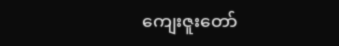ကျေးဇူးတော်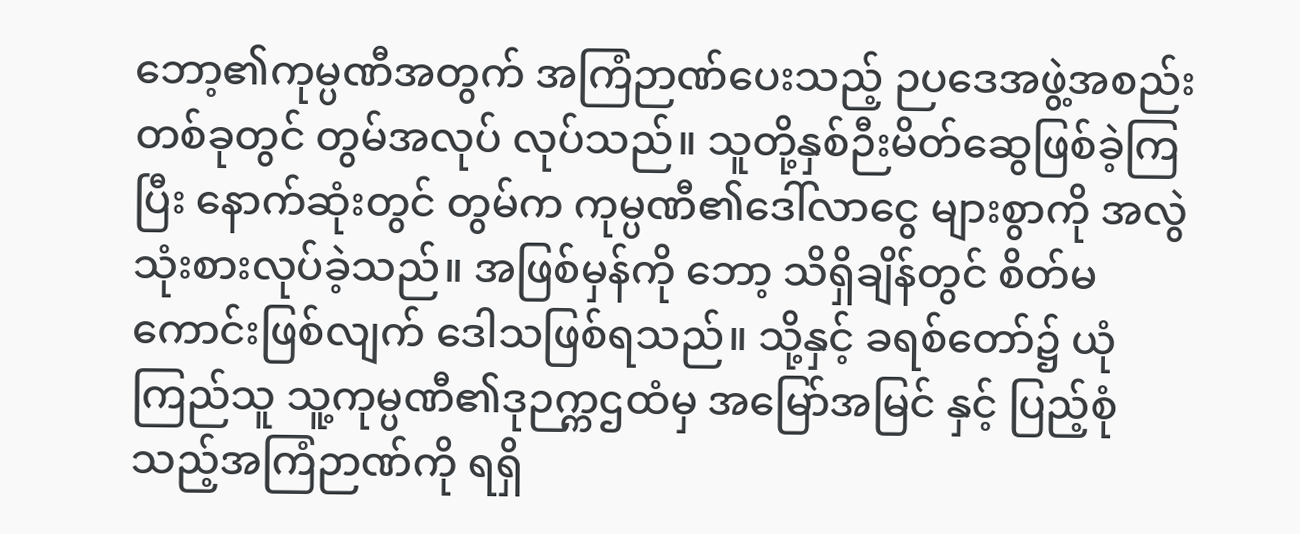ဘော့၏ကုမ္ပဏီအတွက် အကြံဉာဏ်ပေးသည့် ဉပဒေအဖွဲ့အစည်းတစ်ခုတွင် တွမ်အလုပ် လုပ်သည်။ သူတို့နှစ်ဉီးမိတ်ဆွေဖြစ်ခဲ့ကြပြီး နောက်ဆုံးတွင် တွမ်က ကုမ္ပဏီ၏ဒေါ်လာငွေ များစွာကို အလွဲသုံးစားလုပ်ခဲ့သည်။ အဖြစ်မှန်ကို ဘော့ သိရှိချိန်တွင် စိတ်မကောင်းဖြစ်လျက် ဒေါသဖြစ်ရသည်။ သို့နှင့် ခရစ်တော်၌ ယုံကြည်သူ သူ့ကုမ္ပဏီ၏ဒုဉက္ကဌထံမှ အမြော်အမြင် နှင့် ပြည့်စုံသည့်အကြံဉာဏ်ကို ရရှိ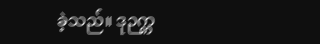ခဲ့သည်။ ဒုဉက္က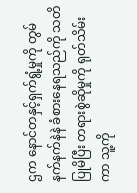ဌက နောင်တနှင့်ရှက်ရွံ့မှုကို တွမ် နက်နက်နဲနဲ ခံစားနေရသည်ကို သတိပြုမိပြီး တရားစွဲဆိုမှုကို ရုတ်သိမ်းကာ သူ့ကို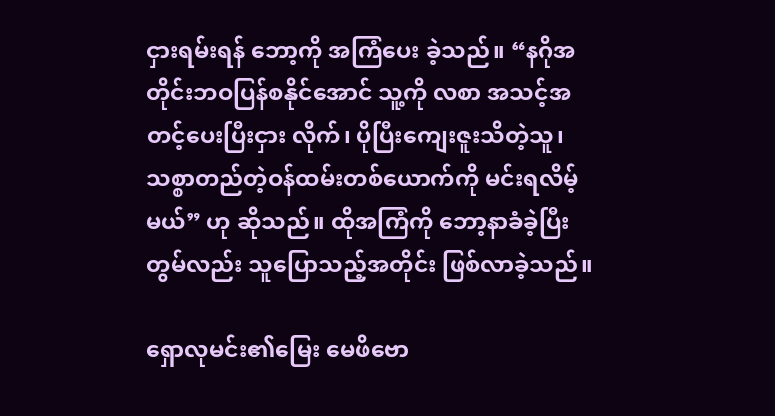ငှားရမ်းရန် ဘော့ကို အကြံပေး ခဲ့သည်။ “နဂိုအတိုင်းဘဝပြန်စနိုင်အောင် သူ့ကို လစာ အသင့်အတင့်ပေးပြီးငှား လိုက်၊ ပိုပြီးကျေးဇူးသိတဲ့သူ၊ သစ္စာတည်တဲ့ဝန်ထမ်းတစ်ယောက်ကို မင်းရလိမ့် မယ်” ဟု ဆိုသည်။ ထိုအကြံကို ဘော့နာခံခဲ့ပြီး တွမ်လည်း သူပြောသည့်အတိုင်း ဖြစ်လာခဲ့သည်။

ရှောလုမင်း၏မြေး မေဖိဗော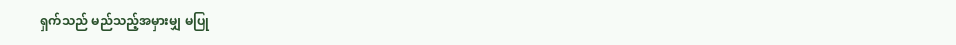ရှက်သည် မည်သည့်အမှားမျှ မပြု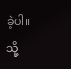ခဲ့ပါ။ သို့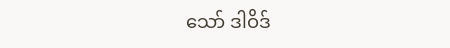သော် ဒါဝိဒ်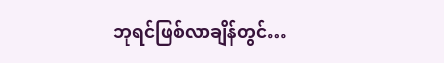ဘုရင်ဖြစ်လာချိန်တွင်…